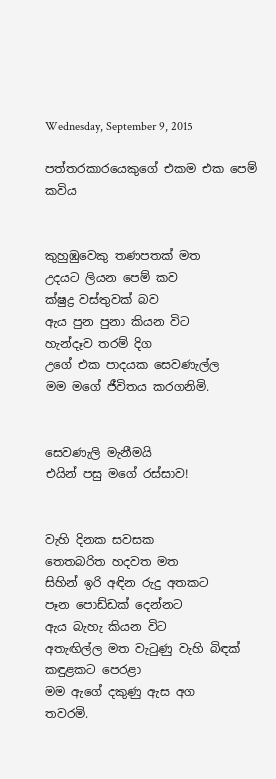Wednesday, September 9, 2015

පත්තරකාරයෙකුගේ එකම එක පෙම් කවිය


කුහුඹුවෙකු තණපතක් මත
උදයට ලියන පෙම් කව
ක්ෂුද්‍ර වස්තුවක් බව
ඇය පුන පුනා කියන විට
හැන්දෑව තරම් දිග
උගේ එක පාදයක සෙවණැල්ල
මම මගේ ජීවිතය කරගනිමි.


සෙවණැලි මැනීමයි
එයින් පසු මගේ රස්සාව!


වැහි දිනක සවසක
තෙතබරිත හදවත මත
සිහින් ඉරි අඳින රුදු අතකට
පෑන පොඩ්ඩක් දෙන්නට
ඇය බැහැ කියන විට
අතැඟිල්ල මත වැටුණු වැහි බිඳක්
කඳුළකට පෙරළා
මම ඇගේ දකුණු ඇස අග
තවරමි.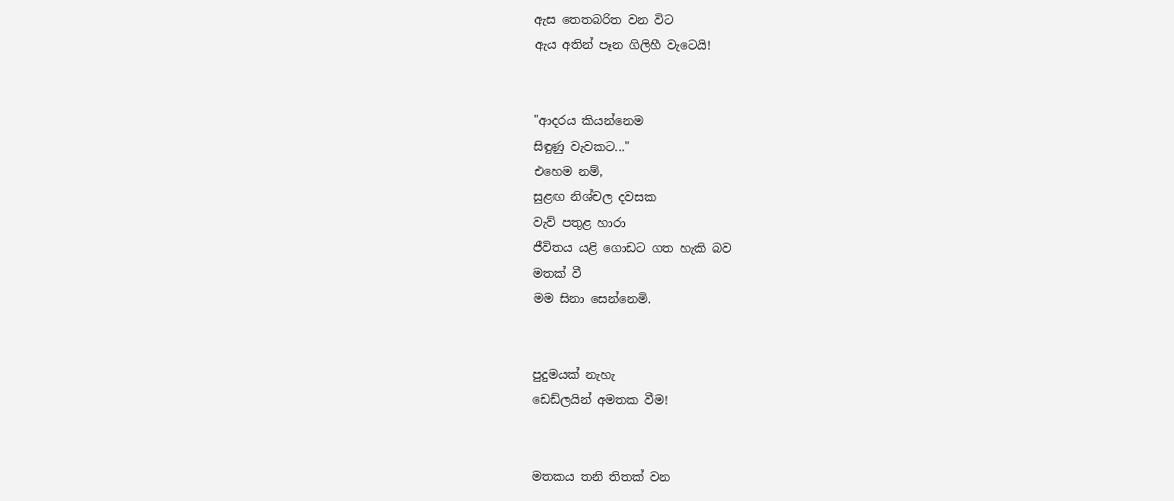ඇස තෙතබරිත වන විට
ඇය අතින් පෑන ගිලිහී වැටෙයි!


"ආදරය කියන්නෙම
සිඳුණු වැවකට..."
එහෙම නම්,
සුළඟ නිශ්චල දවසක
වැව් පතුළ හාරා
ජීවිතය යළි ගොඩට ගත හැකි බව
මතක් වී
මම සිනා සෙන්නෙමි.


පුදුමයක් නැහැ
ඩෙඩ්ලයින් අමතක වීම!


මතකය තනි තිතක් වන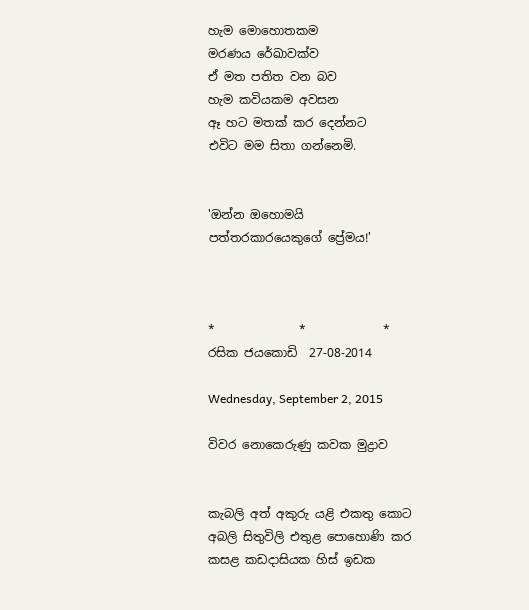හැම මොහොතකම
මරණය රේඛාවක්ව
ඒ මත පතිත වන බව
හැම කවියකම අවසන
ඈ හට මතක් කර දෙන්නට
එවිට මම සිතා ගන්නෙමි.


'ඔන්න ඔහොමයි
පත්තරකාරයෙකුගේ ප්‍රේමය!'



*              *             *
රසික ජයකොඩි  27-08-2014

Wednesday, September 2, 2015

විවර නොකෙරුණු කවක මුද්‍රාව


කැබලි අත් අකුරු යළි එකතු කොට
අබලි සිතුවිලි එතුළ පොහොණි කර
කසළ කඩදාසියක හිස් ඉඩක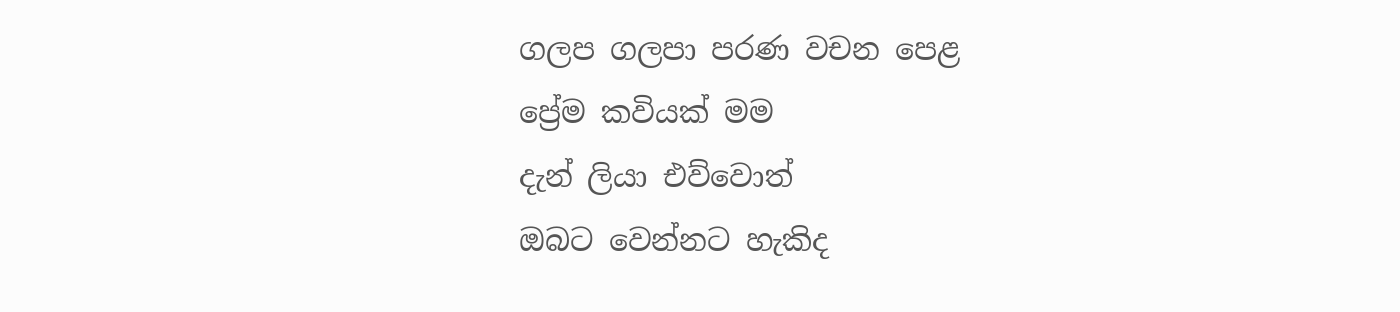ගලප ගලපා පරණ වචන පෙළ
ප්‍රේම කවියක් මම
දැන් ලියා එව්වොත්
ඔබට වෙන්නට හැකිද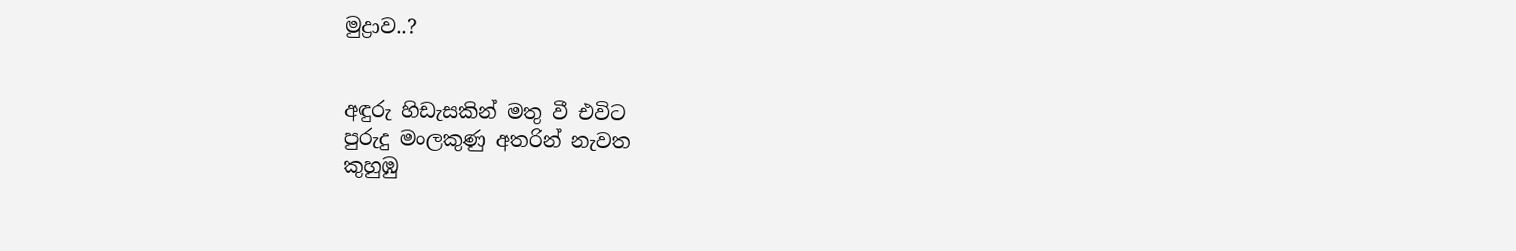මුද්‍රාව..?


අඳුරු හිඩැසකින් මතු වී එවිට
පුරුදු මංලකුණු අතරින් නැවත
කුහුඹු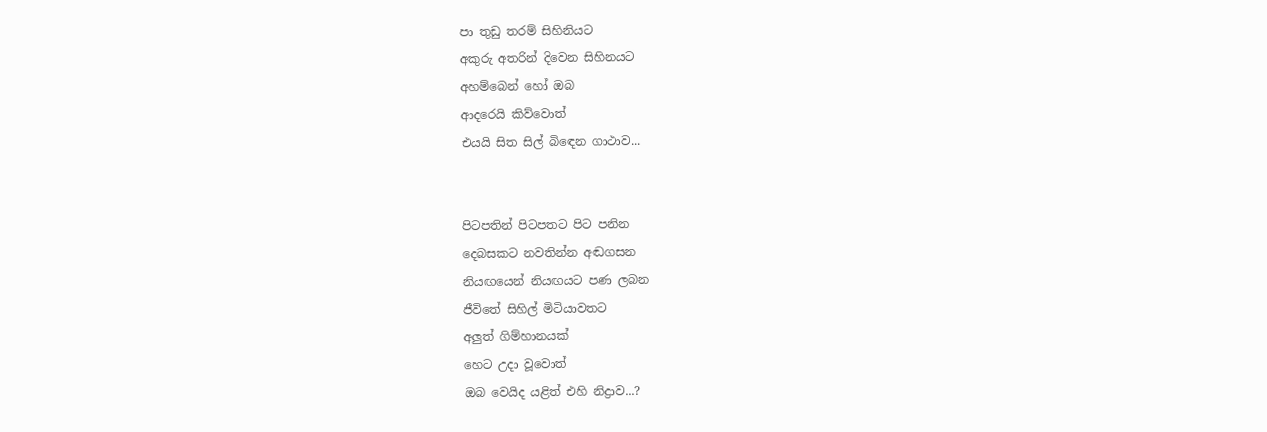පා තුඩු තරම් සිහිනියට
අකුරු අතරින් දිවෙන සිහිනයට
අහම්බෙන් හෝ ඔබ
ආදරෙයි කිව්වොත්
එයයි සිත සිල් බිඳෙන ගාථාව...


පිටපතින් පිටපතට පිට පනින
දෙබසකට නවතින්න අඬගසන
නියඟයෙන් නියඟයට පණ ලබන
ජීවිතේ සිහිල් මිටියාවතට
අලුත් ගිම්හානයක්
හෙට උදා වූවොත්
ඔබ වෙයිද යළිත් එහි නිද්‍රාව...?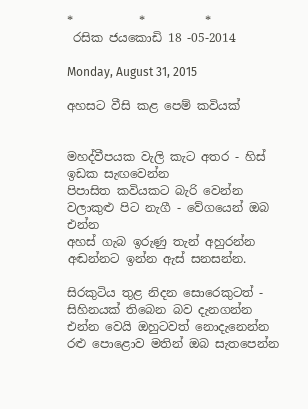*           *          *
 රසික ජයකොඩි 18 -05-2014

Monday, August 31, 2015

අහසට වීසි කළ පෙම් කවියක්


මහද්වීපයක වැලි කැට අතර - හිස් ඉඩක සැඟවෙන්න
පිපාසිත කවියකට බැරි වෙන්න
වලාකුළු පිට නැගී - වේගයෙන් ඔබ එන්න
අහස් ගැබ ඉරුණු තැන් අහුරන්න
අඬන්නට ඉන්න ඇස් සනසන්න.

සිරකුටිය තුළ නිදන සොරෙකුටත් -
සිහිනයක් තිබෙන බව දැනගන්න
එන්න වෙයි ඔහුටවත් නොදැනෙන්න
රළු පොළොව මතින් ඔබ සැතපෙන්න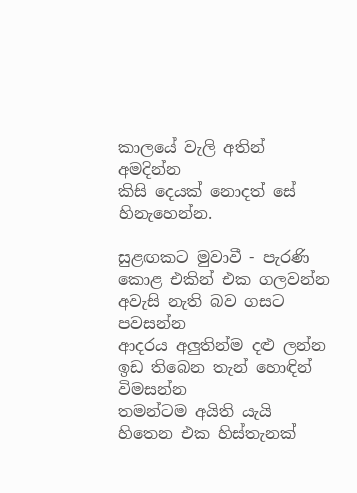කාලයේ වැලි අතින් අමදින්න
කිසි දෙයක් නොදත් සේ හිනැහෙන්න.

සුළඟකට මුවාවී - පැරණි කොළ එකින් එක ගලවන්න
අවැසි නැති බව ගසට පවසන්න
ආදරය අලුතින්ම දළු ලන්න
ඉඩ තිබෙන තැන් හොඳින් විමසන්න
තමන්ටම අයිති යැයි හිතෙන එක හිස්තැනක්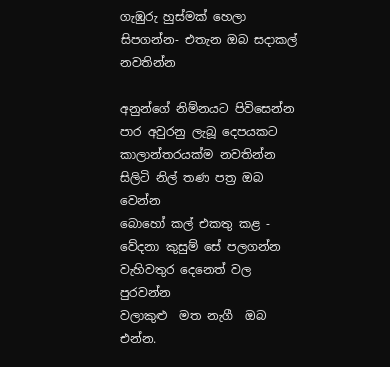ගැඹුරු හුස්මක් හෙලා සිපගන්න- එතැන ඔබ සදාකල් නවතින්න

අනුන්ගේ නිම්නයට පිවිසෙන්න
පාර අවුරනු ලැබූ දෙපයකට
කාලාන්තරයක්ම නවතින්න
සිලිටි නිල් තණ පත්‍ර ඔබ වෙන්න
බොහෝ කල් එකතු කළ - වේදනා කුසුම් සේ පලගන්න
වැහිවතුර දෙනෙත් වල පුරවන්න
වලාකුළු  මත නැගී  ඔබ එන්න.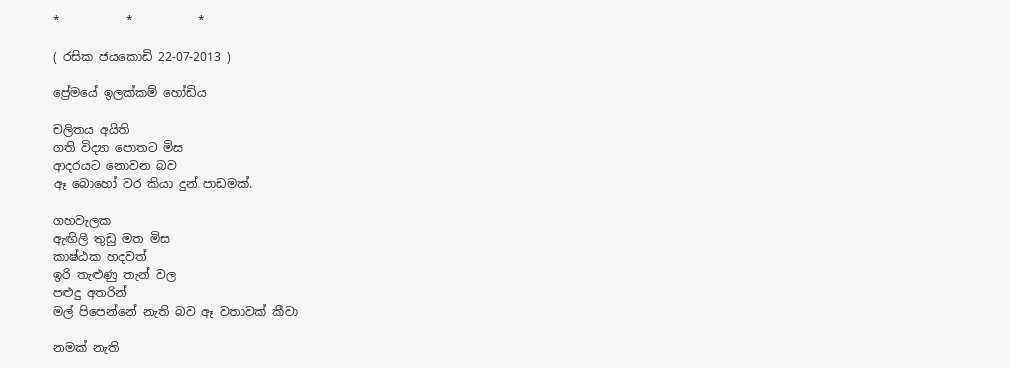*           *           *

( රසික ජයකොඩි 22-07-2013 )

ප්‍රේමයේ ඉලක්කම් හෝඩිය

චලිතය අයිති
ගති විද්‍යා පොතට මිස
ආදරයට නොවන බව
ඈ බොහෝ වර කියා දුන් පාඩමක්.

ගහවැලක
ඇඟිලි තුඩු මත මිස
කාෂ්ඨක හදවත්
ඉරි තැළුණු තැන් වල
පළුදු අතරින්
මල් පිපෙන්නේ නැති බව ඈ වතාවක් කීවා

නමක් නැති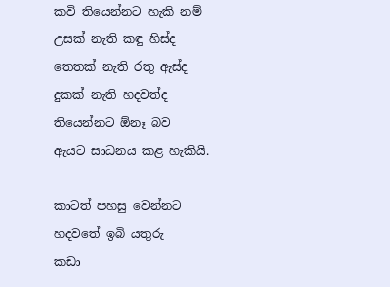කවි තියෙන්නට හැකි නම්
උසක් නැති කඳු හිස්ද
තෙතක් නැති රතු ඇස්ද
දුකක් නැති හදවත්ද
තියෙන්නට ඕනෑ බව
ඇයට සාධනය කළ හැකියි.

කාටත් පහසු වෙන්නට
හදවතේ ඉබි යතුරු
කඩා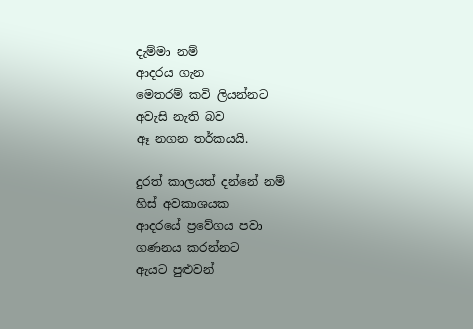දැම්මා නම්
ආදරය ගැන
මෙතරම් කවි ලියන්නට
අවැසි නැති බව
ඈ නගන තර්කයයි.

දුරත් කාලයත් දන්නේ නම්
හිස් අවකාශයක
ආදරයේ ප්‍රවේගය පවා
ගණනය කරන්නට
ඇයට පුළුවන්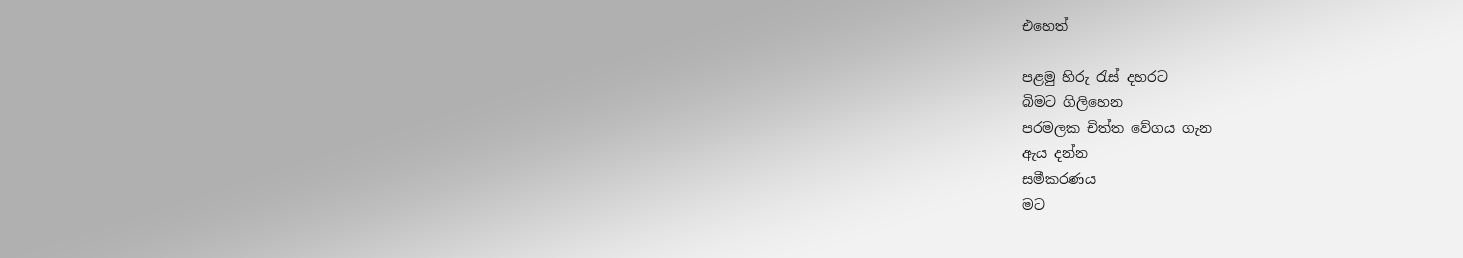එහෙත්

පළමු හිරු රැස් දහරට
බිමට ගිලිහෙන
පරමලක චිත්ත වේගය ගැන
ඇය දන්න
සමීකරණය
මට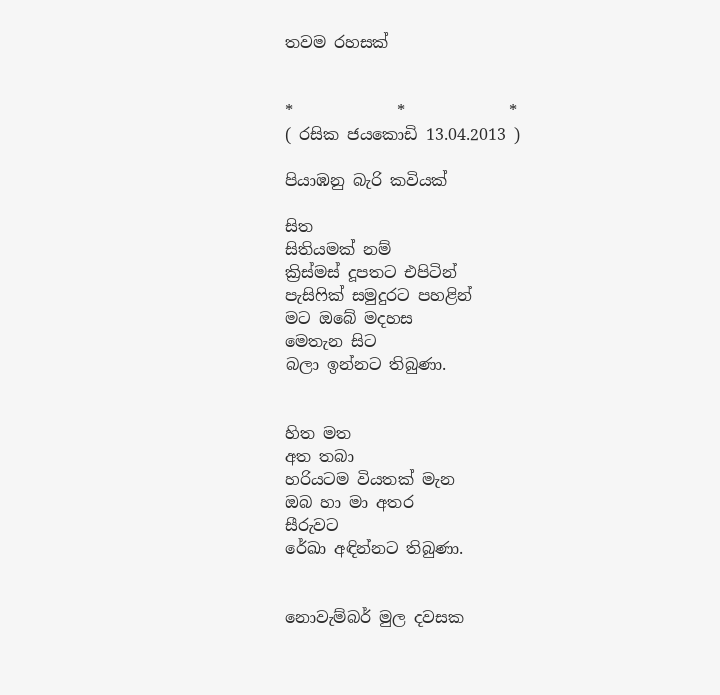තවම රහසක්


*             *             *
( රසික ජයකොඩි 13.04.2013 )

පියාඹනු බැරි කවියක්

සිත
සිතියමක් නම්
ක්‍රිස්මස් දූපතට එපිටින්
පැසිෆික් සමුදුරට පහළින්
මට ඔබේ මදහස
මෙතැන සිට
බලා ඉන්නට තිබුණා.


හිත මත
අත තබා
හරියටම වියතක් මැන
ඔබ හා මා අතර
සීරුවට
රේඛා අඳින්නට තිබුණා.


නොවැම්බර් මුල දවසක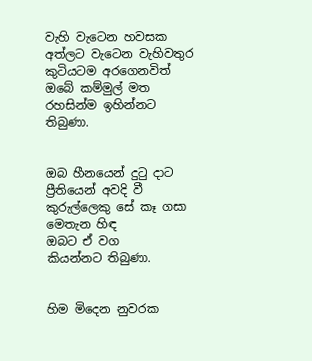වැහි වැටෙන හවසක
අත්ලට වැටෙන වැහිවතුර
කුටියටම අරගෙනවිත්
ඔබේ කම්මුල් මත
රහසින්ම ඉහින්නට තිබුණා.


ඔබ හීනයෙන් දුටු දාට
ප්‍රීතියෙන් අවදි වී
කුරුල්ලෙකු සේ කෑ ගසා
මෙතැන හිඳ
ඔබට ඒ වග
කියන්නට තිබුණා.


හිම මිදෙන නුවරක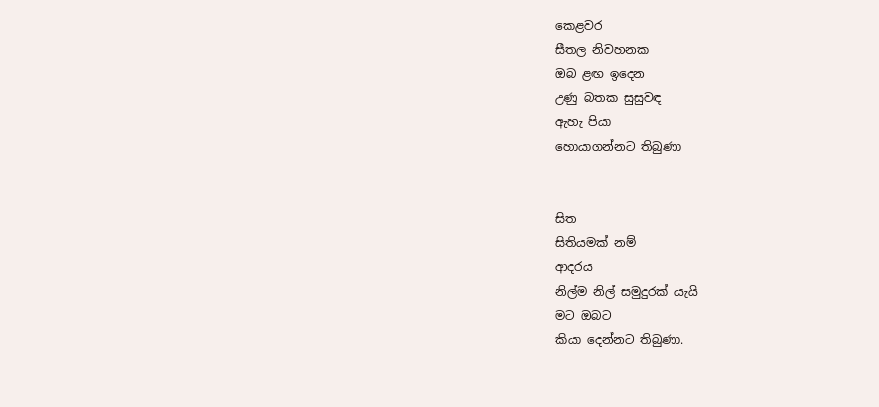කෙළවර
සීතල නිවහනක
ඔබ ළඟ ඉදෙන
උණු බතක සුසුවඳ
ඇහැ පියා
හොයාගන්නට තිබුණා


සිත
සිතියමක් නම්
ආදරය
නිල්ම නිල් සමුදුරක් යැයි
මට ඔබට
කියා දෙන්නට තිබුණා.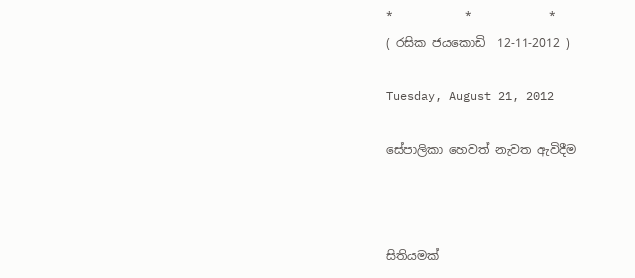*            *             *
( රසික ජයකොඩි  12-11-2012 )

Tuesday, August 21, 2012

සේපාලිකා හෙවත් නැවත ඇවිදීම



සිතියමක්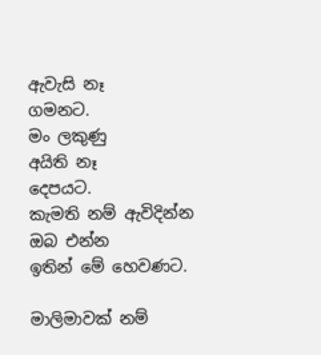ඇවැසි නෑ
ගමනට.
මං ලකුණු
අයිති නෑ
දෙපයට.
කැමති නම් ඇවිදින්න
ඔබ එන්න
ඉතින් මේ හෙවණට.

මාලිමාවක් නම්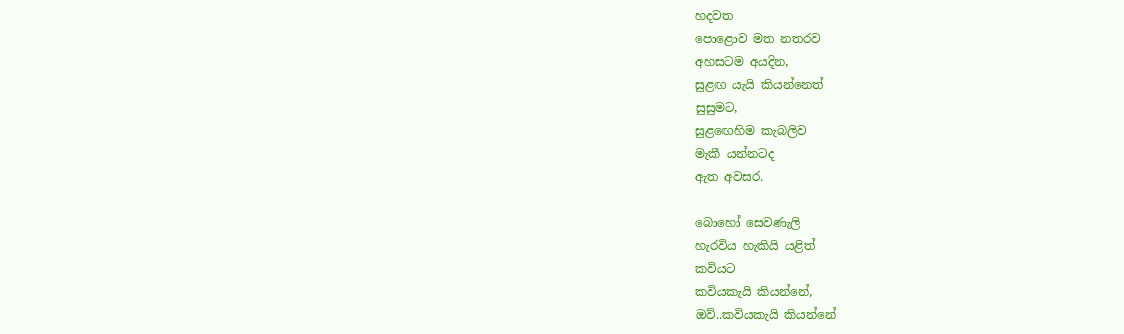හදවත
පොළොව මත නතරව
අහසටම අයදින,
සුළඟ යැයි කියන්නෙත්
සුසුමට,
සුළඟෙහිම කැබලිව
මැකී යන්නටද
ඇත අවසර.

බොහෝ සෙවණැලි
හැරවිය හැකියි යළිත්
කවියට
කවියකැයි කියන්නේ,
ඔව්..කවියකැයි කියන්නේ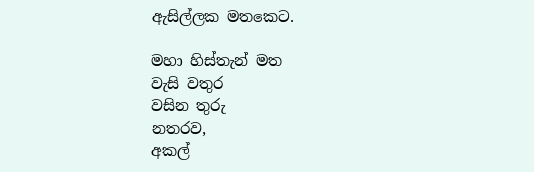ඇසිල්ලක මතකෙට.

මහා හිස්තැන් මත
වැසි වතුර
වසින තුරු
නතරව,
අකල්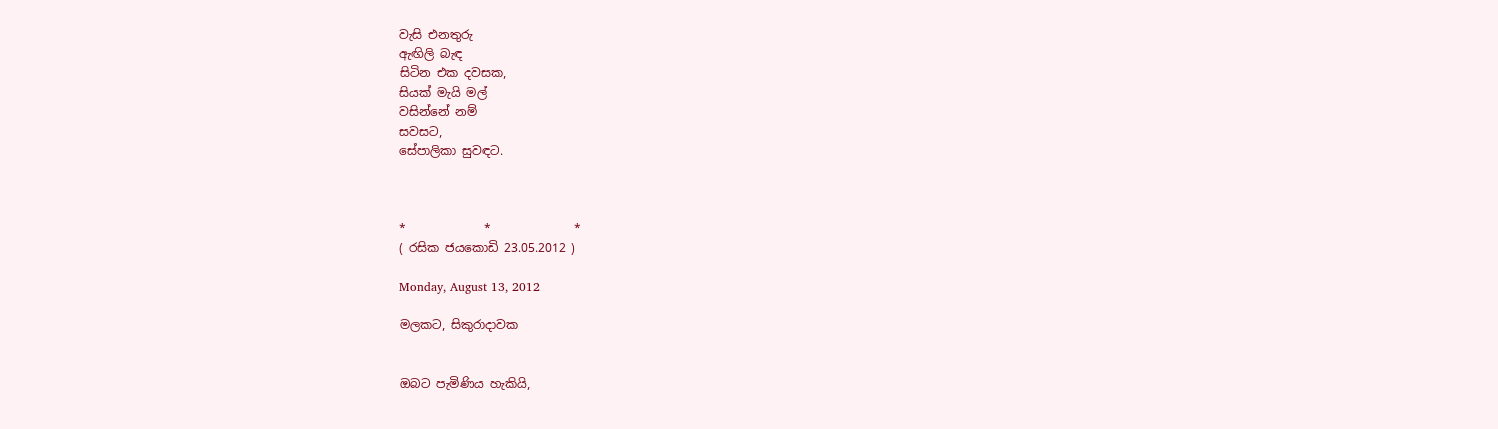වැසි එනතුරු
ඇඟිලි බැඳ
සිටින එක දවසක,
සියක් මැයි මල්
වසින්නේ නම්
සවසට,
සේපාලිකා සුවඳට.



*             *              *
( රසික ජයකොඩි 23.05.2012 )

Monday, August 13, 2012

මලකට, සිකුරාදාවක


ඔබට පැමිණිය හැකියි,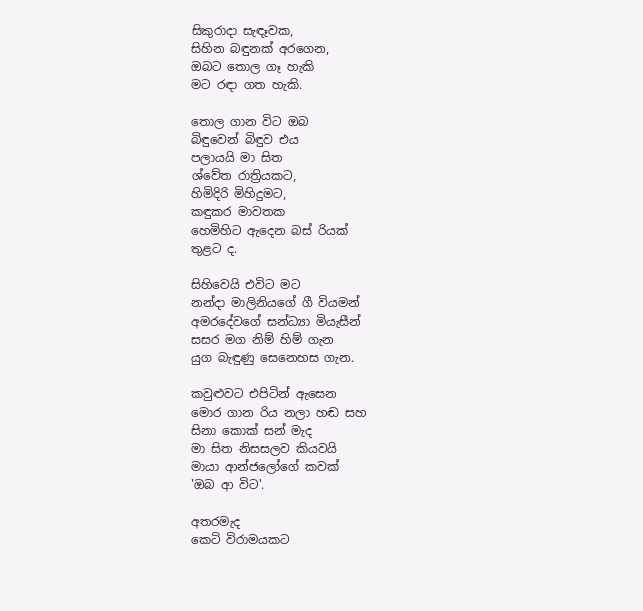සිකුරාදා සැඳෑවක,
සිහින බඳුනක් අරගෙන,
ඔබට තොල ගෑ හැකි
මට රඳා ගත හැකි.

තොල ගාන විට ඔබ
බිඳුවෙන් බිඳුව එය
පලායයි මා සිත
ශ්වේත රාත්‍රියකට,
හිමිදිරි මිහිදුමට,
කඳුකර මාවතක
හෙමිහිට ඇදෙන බස් රියක්
තුළට ද.

සිහිවෙයි එවිට මට
නන්දා මාලිනියගේ ගී වියමන්
අමරදේවගේ සන්ධ්‍යා මියැසීන්
සසර මග නිම් හිම් ගැන
යුග බැඳුණු සෙනෙහස ගැන.

කවුළුවට එපිටින් ඇසෙන
මොර ගාන රිය නලා හඬ සහ
සිනා කොක් සන් මැද
මා සිත නිසසලව කියවයි
මායා ආන්ජලෝගේ කවක්
'ඔබ ආ විට'.

අතරමැද
කෙටි විරාමයකට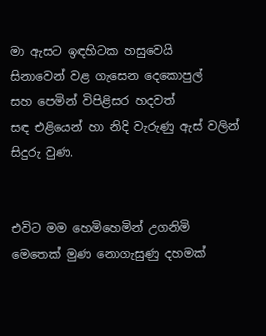මා ඇසට ඉඳහිටක හසුවෙයි
සිනාවෙන් වළ ගැසෙන දෙකොපුල්
සහ පෙමින් විපිළිසර හදවත්
සඳ එළියෙන් හා නිදි වැරුණු ඇස් වලින්
සිදුරු වුණ.


එවිට මම හෙමිහෙමින් උගනිමි
මෙතෙක් මුණ නොගැසුණු දහමක්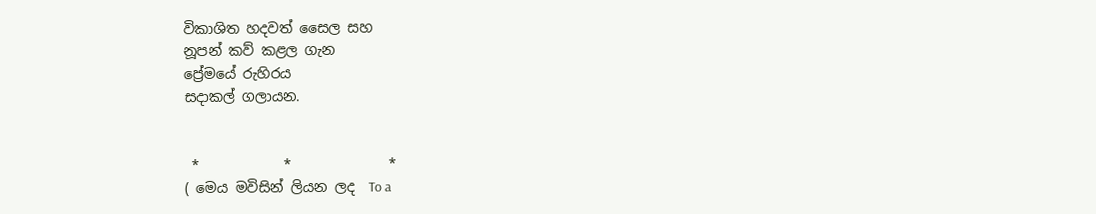විකාශිත හදවත් සෛල සහ
නූපන් කව් කළල ගැන
ප්‍රේමයේ රුහිරය
සදාකල් ගලායන.


 *            *              *
( මෙය මවිසින් ලියන ලද  To a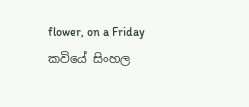flower, on a Friday  කවියේ සිංහල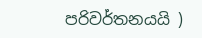පරිවර්තනයයි )